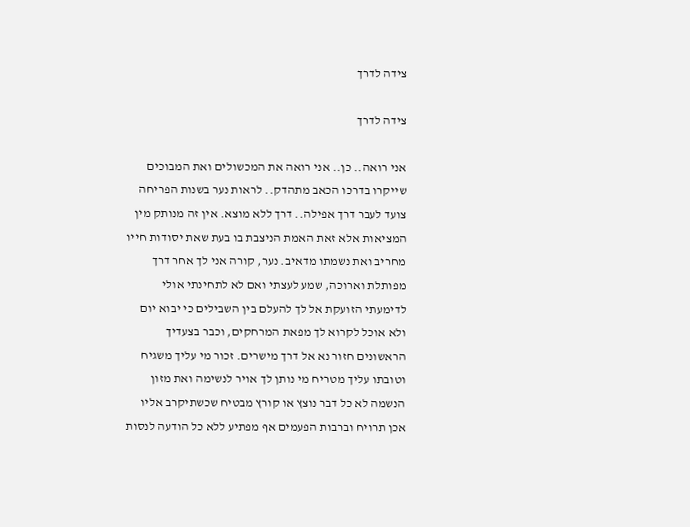צידה לדרך

צידה לדרך

אני רואה.. כן.. אני רואה את המכשולים ואת המבוכים שייקרו בדרכו הכאב מתהדק.. לראות נער בשנות הפריחה צועד לעבר דרך אפילה.. דרך ללא מוצא. אין זה מנותק מין המציאות אלא זאת האמת הניצבת בו בעת שאת יסודות חייו מחריב ואת נשמתו מדאיב. נער, קורה אני לך אחר דרך מפותלת וארוכה, שמע לעצתי ואם לא לתחינתי אולי לדימעתי הזועקת אל לך להעלם בין השבילים כי יבוא יום ולא אוכל לקרוא לך מפאת המרחקים, וכבר בצעדיך הראשונים חזור נא אל דרך מישרים. זכור מי עליך משגיח וטובתו עליך מטריח מי נותן לך אויר לנשימה ואת מזון הנשמה לא כל דבר נוצץ או קורץ מבטיח שכשתיקרב אליו אכן תרויח וברבות הפעמים אף מפתיע ללא כל הודעה לנסות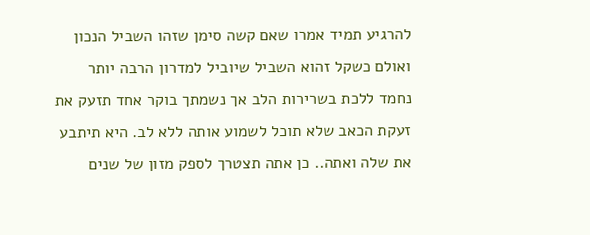להרגיע תמיד אמרו שאם קשה סימן שזהו השביל הנכון ואולם כשקל זהוא השביל שיוביל למדרון הרבה יותר נחמד ללכת בשרירות הלב אך נשמתך בוקר אחד תזעק את זעקת הכאב שלא תוכל לשמוע אותה ללא לב. היא תיתבע את שלה ואתה.. כן אתה תצטרך לספק מזון של שנים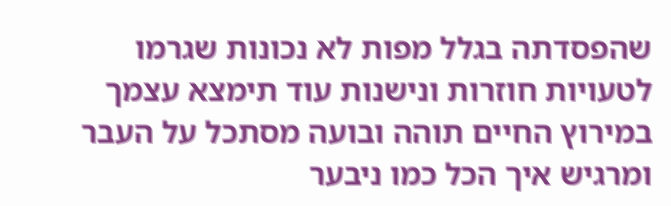שהפסדתה בגלל מפות לא נכונות שגרמו לטעויות חוזרות ונישנות עוד תימצא עצמך במירוץ החיים תוהה ובועה מסתכל על העבר ומרגיש איך הכל כמו ניבער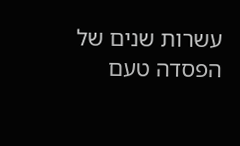עשרות שנים של הפסדה טעם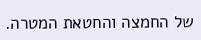של החמצה והחטאת המטרה.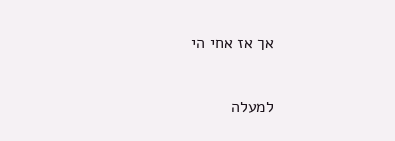אך אז אחי הי

למעלה